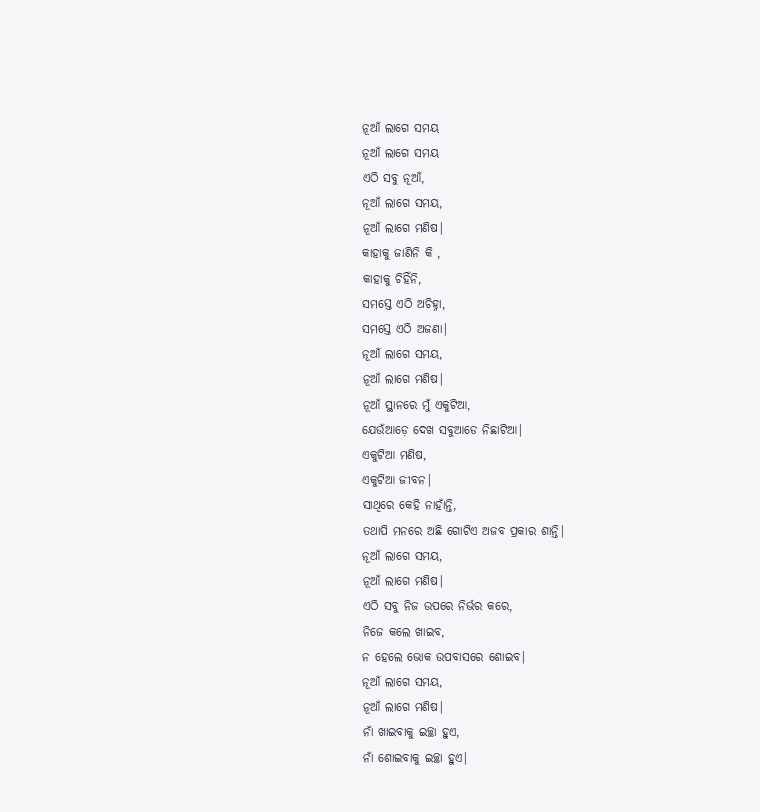ନୂଆଁ ଲାଗେ ସମୟ
ନୂଆଁ ଲାଗେ ସମୟ
ଏଠି ସବୁ ନୂଆଁ,
ନୂଆଁ ଲାଗେ ସମୟ,
ନୂଆଁ ଲାଗେ ମଣିଷ|
କାହାକୁ ଜାଣିନି କି ,
କାହାକୁ ଚିହିଁନି,
ସମସ୍ତେ ଏଠି ଅଚିହ୍ନା,
ସମସ୍ତେ ଏଠି ଅଜଣା|
ନୂଆଁ ଲାଗେ ସମୟ,
ନୂଆଁ ଲାଗେ ମଣିଷ|
ନୂଆଁ ସ୍ଥାନରେ ମୁଁ ଏକୁଟିଆ,
ଯେଉଁଆଡ଼େ ଦେଖ ସବୁଆଡେ ନିଛାଟିଆ|
ଏକୁଟିଆ ମଣିଷ,
ଏକୁଟିଆ ଜୀବନ|
ସାଥିରେ କେହି ନାହାଁନ୍ତି,
ତଥାପି ମନରେ ଅଛି ଗୋଟିଏ ଅଜବ ପ୍ରକାର ଶାନ୍ତି|
ନୂଆଁ ଲାଗେ ସମୟ,
ନୂଆଁ ଲାଗେ ମଣିଷ|
ଏଠି ସବୁ ନିଜ ଉପରେ ନିର୍ଭର କରେ,
ନିଜେ କଲେ ଖାଇବ,
ନ ହେଲେ ଭୋକ ଉପବାସରେ ଶୋଇବ|
ନୂଆଁ ଲାଗେ ସମୟ,
ନୂଆଁ ଲାଗେ ମଣିଷ|
ନାଁ ଖାଇବାକୁ ଇଚ୍ଛା ହୁଏ,
ନାଁ ଶୋଇବାକୁ ଇଚ୍ଛା ହୁଏ|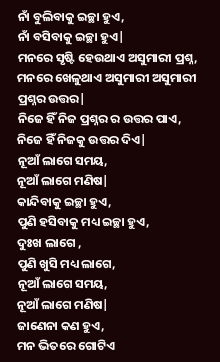ନାଁ ବୁଲିବାକୁ ଇଚ୍ଛା ହୁଏ,
ନାଁ ବସିବାକୁ ଇଚ୍ଛା ହୁଏ|
ମନରେ ସୃଷ୍ଟି ହେଉଥାଏ ଅସୁମାରୀ ପ୍ରଶ୍ନ,
ମନରେ ଖେଳୁଥାଏ ଅସୁମାରୀ ଅସୁମାରୀ ପ୍ରଶ୍ନର ଉତ୍ତର|
ନିଜେ ହିଁ ନିଜ ପ୍ରଶ୍ନର ର ଉତ୍ତର ପାଏ,
ନିଜେ ହିଁ ନିଜକୁ ଉତ୍ତର ଦିଏ|
ନୂଆଁ ଲାଗେ ସମୟ,
ନୂଆଁ ଲାଗେ ମଣିଷ|
କାନ୍ଦିବାକୁ ଇଚ୍ଛା ହୁଏ,
ପୁଣି ହସିବାକୁ ମଧ୍ୟ ଇଚ୍ଛା ହୁଏ,
ଦୁଃଖ ଲାଗେ ,
ପୁଣି ଖୁସି ମଧ୍ୟ ଲାଗେ,
ନୂଆଁ ଲାଗେ ସମୟ,
ନୂଆଁ ଲାଗେ ମଣିଷ|
ଜାଣେନା କଣ ହୁଏ,
ମନ ଭିତରେ ଗୋଟିଏ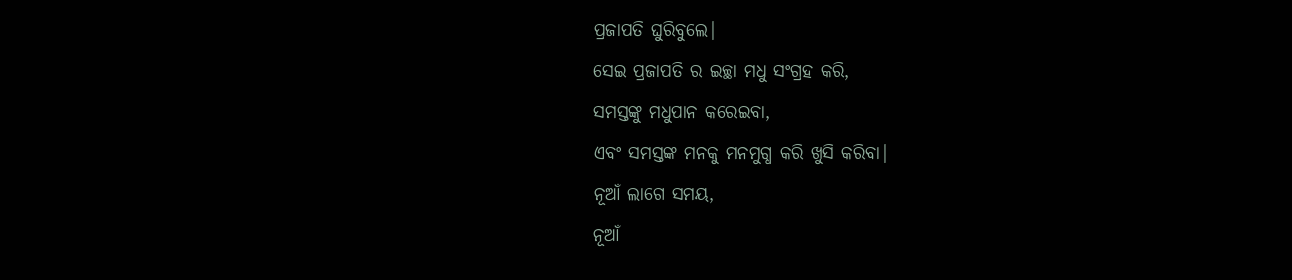ପ୍ରଜାପତି ଘୁରିବୁଲେ|
ସେଇ ପ୍ରଜାପତି ର ଇଚ୍ଛା ମଧୁ ସଂଗ୍ରହ କରି,
ସମସ୍ତଙ୍କୁ ମଧୁପାନ କରେଇବା,
ଏବଂ ସମସ୍ତଙ୍କ ମନକୁ ମନମୁଗ୍ଧ କରି ଖୁସି କରିବା|
ନୂଆଁ ଲାଗେ ସମୟ,
ନୂଆଁ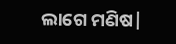ଲାଗେ ମଣିଷ|